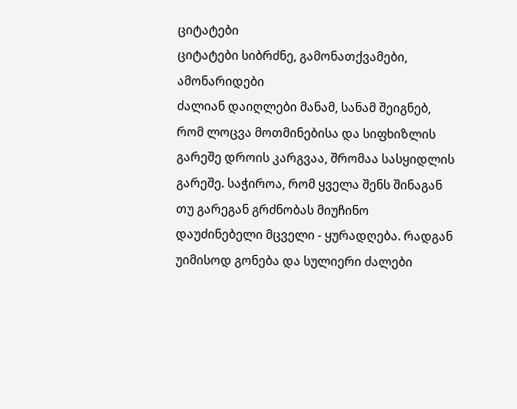ციტატები
ციტატები სიბრძნე, გამონათქვამები, ამონარიდები
ძალიან დაიღლები მანამ, სანამ შეიგნებ, რომ ლოცვა მოთმინებისა და სიფხიზლის გარეშე დროის კარგვაა, შრომაა სასყიდლის გარეშე. საჭიროა, რომ ყველა შენს შინაგან თუ გარეგან გრძნობას მიუჩინო დაუძინებელი მცველი - ყურადღება. რადგან უიმისოდ გონება და სულიერი ძალები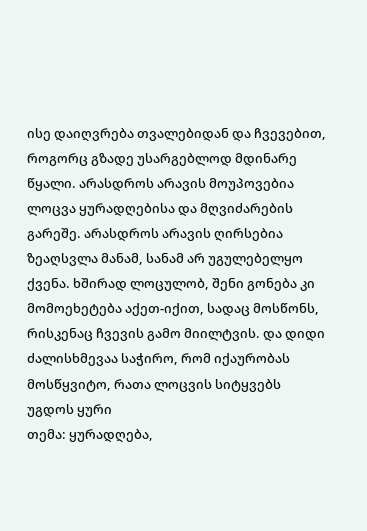ისე დაიღვრება თვალებიდან და ჩვევებით, როგორც გზადე უსარგებლოდ მდინარე წყალი. არასდროს არავის მოუპოვებია ლოცვა ყურადღებისა და მღვიძარების გარეშე. არასდროს არავის ღირსებია ზეაღსვლა მანამ, სანამ არ უგულებელყო ქვენა. ხშირად ლოცულობ, შენი გონება კი მომოეხეტება აქეთ-იქით, სადაც მოსწონს, რისკენაც ჩვევის გამო მიილტვის. და დიდი ძალისხმევაა საჭირო, რომ იქაურობას მოსწყვიტო, რათა ლოცვის სიტყვებს უგდოს ყური
თემა: ყურადღება,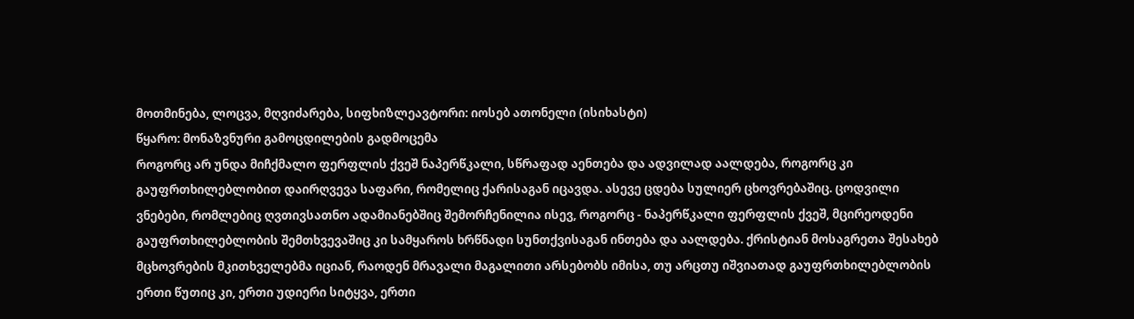მოთმინება, ლოცვა, მღვიძარება, სიფხიზლეავტორი: იოსებ ათონელი (ისიხასტი)
წყარო: მონაზვნური გამოცდილების გადმოცემა
როგორც არ უნდა მიჩქმალო ფერფლის ქვეშ ნაპერწკალი, სწრაფად აენთება და ადვილად აალდება, როგორც კი გაუფრთხილებლობით დაირღვევა საფარი, რომელიც ქარისაგან იცავდა. ასევე ცდება სულიერ ცხოვრებაშიც. ცოდვილი ვნებები, რომლებიც ღვთივსათნო ადამიანებშიც შემორჩენილია ისევ, როგორც - ნაპერწკალი ფერფლის ქვეშ, მცირეოდენი გაუფრთხილებლობის შემთხვევაშიც კი სამყაროს ხრწნადი სუნთქვისაგან ინთება და აალდება. ქრისტიან მოსაგრეთა შესახებ მცხოვრების მკითხველებმა იციან, რაოდენ მრავალი მაგალითი არსებობს იმისა, თუ არცთუ იშვიათად გაუფრთხილებლობის ერთი წუთიც კი, ერთი უდიერი სიტყვა, ერთი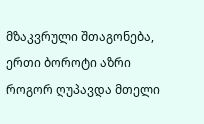მზაკვრული შთაგონება, ერთი ბოროტი აზრი როგორ ღუპავდა მთელი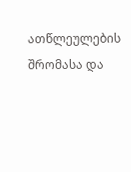ათწლეულების შრომასა და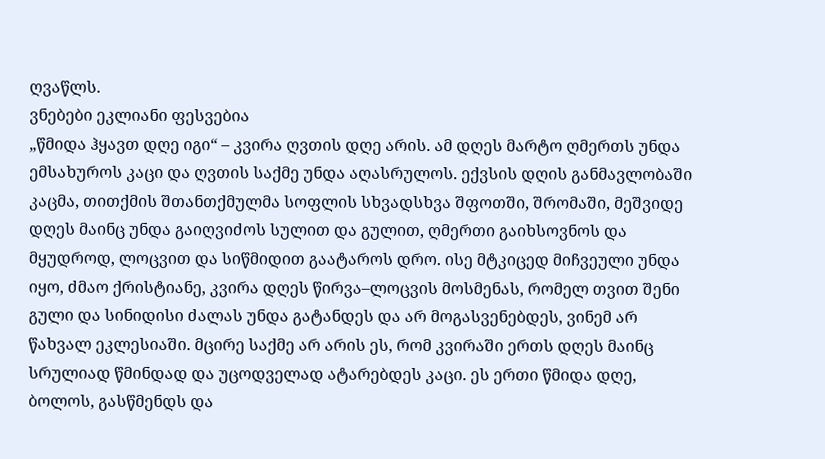ღვაწლს.
ვნებები ეკლიანი ფესვებია
„წმიდა ჰყავთ დღე იგი“ – კვირა ღვთის დღე არის. ამ დღეს მარტო ღმერთს უნდა ემსახუროს კაცი და ღვთის საქმე უნდა აღასრულოს. ექვსის დღის განმავლობაში კაცმა, თითქმის შთანთქმულმა სოფლის სხვადსხვა შფოთში, შრომაში, მეშვიდე დღეს მაინც უნდა გაიღვიძოს სულით და გულით, ღმერთი გაიხსოვნოს და მყუდროდ, ლოცვით და სიწმიდით გაატაროს დრო. ისე მტკიცედ მიჩვეული უნდა იყო, ძმაო ქრისტიანე, კვირა დღეს წირვა–ლოცვის მოსმენას, რომელ თვით შენი გული და სინიდისი ძალას უნდა გატანდეს და არ მოგასვენებდეს, ვინემ არ წახვალ ეკლესიაში. მცირე საქმე არ არის ეს, რომ კვირაში ერთს დღეს მაინც სრულიად წმინდად და უცოდველად ატარებდეს კაცი. ეს ერთი წმიდა დღე, ბოლოს, გასწმენდს და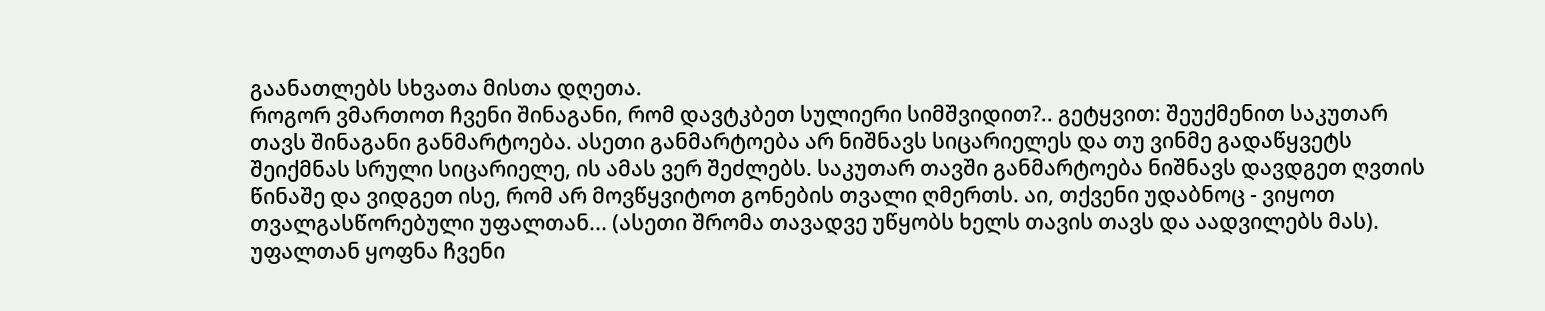გაანათლებს სხვათა მისთა დღეთა.
როგორ ვმართოთ ჩვენი შინაგანი, რომ დავტკბეთ სულიერი სიმშვიდით?.. გეტყვით: შეუქმენით საკუთარ თავს შინაგანი განმარტოება. ასეთი განმარტოება არ ნიშნავს სიცარიელეს და თუ ვინმე გადაწყვეტს შეიქმნას სრული სიცარიელე, ის ამას ვერ შეძლებს. საკუთარ თავში განმარტოება ნიშნავს დავდგეთ ღვთის წინაშე და ვიდგეთ ისე, რომ არ მოვწყვიტოთ გონების თვალი ღმერთს. აი, თქვენი უდაბნოც - ვიყოთ თვალგასწორებული უფალთან... (ასეთი შრომა თავადვე უწყობს ხელს თავის თავს და აადვილებს მას). უფალთან ყოფნა ჩვენი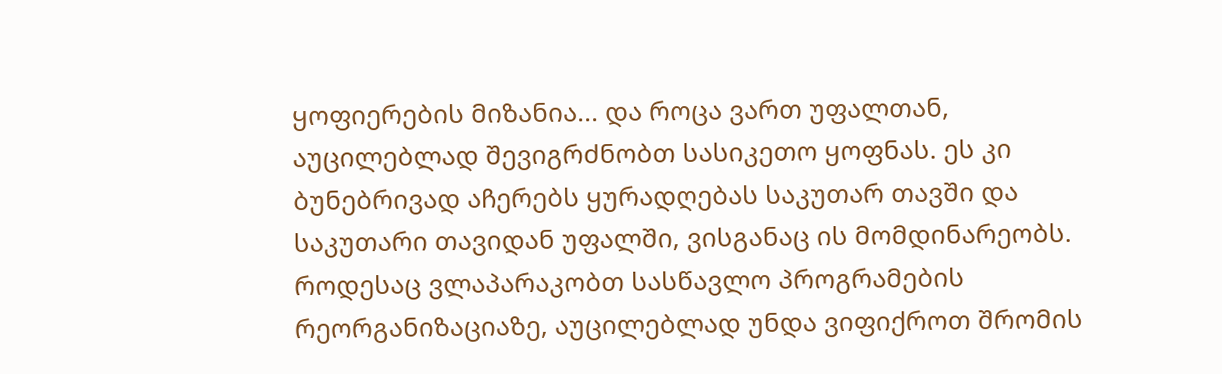ყოფიერების მიზანია... და როცა ვართ უფალთან, აუცილებლად შევიგრძნობთ სასიკეთო ყოფნას. ეს კი ბუნებრივად აჩერებს ყურადღებას საკუთარ თავში და საკუთარი თავიდან უფალში, ვისგანაც ის მომდინარეობს.
როდესაც ვლაპარაკობთ სასწავლო პროგრამების რეორგანიზაციაზე, აუცილებლად უნდა ვიფიქროთ შრომის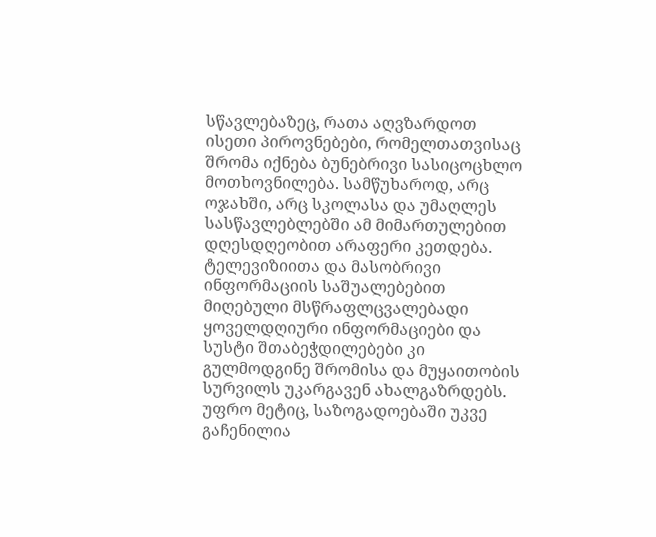სწავლებაზეც, რათა აღვზარდოთ ისეთი პიროვნებები, რომელთათვისაც შრომა იქნება ბუნებრივი სასიცოცხლო მოთხოვნილება. სამწუხაროდ, არც ოჯახში, არც სკოლასა და უმაღლეს სასწავლებლებში ამ მიმართულებით დღესდღეობით არაფერი კეთდება. ტელევიზიითა და მასობრივი ინფორმაციის საშუალებებით მიღებული მსწრაფლცვალებადი ყოველდღიური ინფორმაციები და სუსტი შთაბეჭდილებები კი გულმოდგინე შრომისა და მუყაითობის სურვილს უკარგავენ ახალგაზრდებს. უფრო მეტიც, საზოგადოებაში უკვე გაჩენილია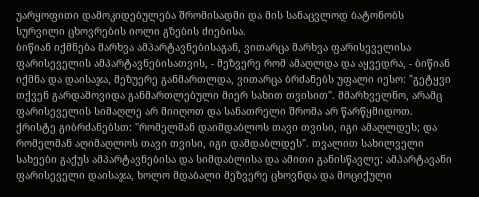უარყოფითი დამოკიდებულება შრომისადმი და მის სანაცვლოდ ბატონობს სურვილი ცხოვრების იოლი გზების ძიებისა.
ბიწიან იქმნება მარხვა ამპარტავნებისაგან, ვითარცა მარხვა ფარისეველისა ფარისეველის ამპარტავნებისათვის, - მეზვერე რომ ამაღლდა და აყვედრა, - ბიწიან იქმნა და დაისაჯა, მეზუერე განმართლდა, ვითარცა ბრძანებს უფალი იესო: "გეტყვი თქვენ გარდამოვიდა განმართლებული მიერ სახით თვისით". მმარხველნო, არამც ფარისეველის სიმაღლე არ მიიღოთ და სანათრელი შრომა არ წარწყმიდოთ. ქრისტე გიბრძანებსთ: "რომელმან დაიმდაბლოს თავი თვისი, იგი ამაღლდეს; და რომელმან აღიმაღლოს თავი თვისი, იგი დამდაბლდეს". თვალით სახილველი სახეები გაქუს ამპარტავნებისა და სიმდაბლისა და ამითი განისწავლე; ამპარტავანი ფარისეველი დაისაჯა, ხოლო მდაბალი მეზვერე ცხოვნდა და მოციქული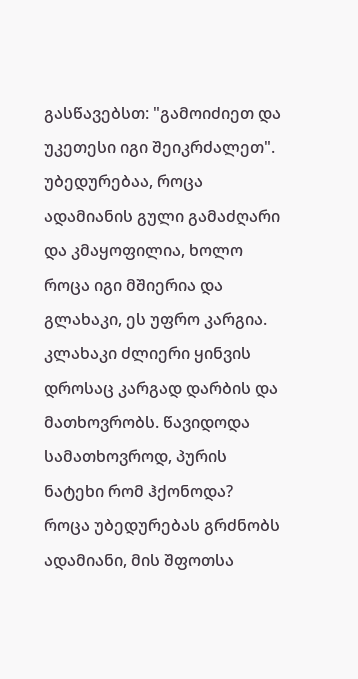გასწავებსთ: "გამოიძიეთ და უკეთესი იგი შეიკრძალეთ".
უბედურებაა, როცა ადამიანის გული გამაძღარი და კმაყოფილია, ხოლო როცა იგი მშიერია და გლახაკი, ეს უფრო კარგია. კლახაკი ძლიერი ყინვის დროსაც კარგად დარბის და მათხოვრობს. წავიდოდა სამათხოვროდ, პურის ნატეხი რომ ჰქონოდა?
როცა უბედურებას გრძნობს ადამიანი, მის შფოთსა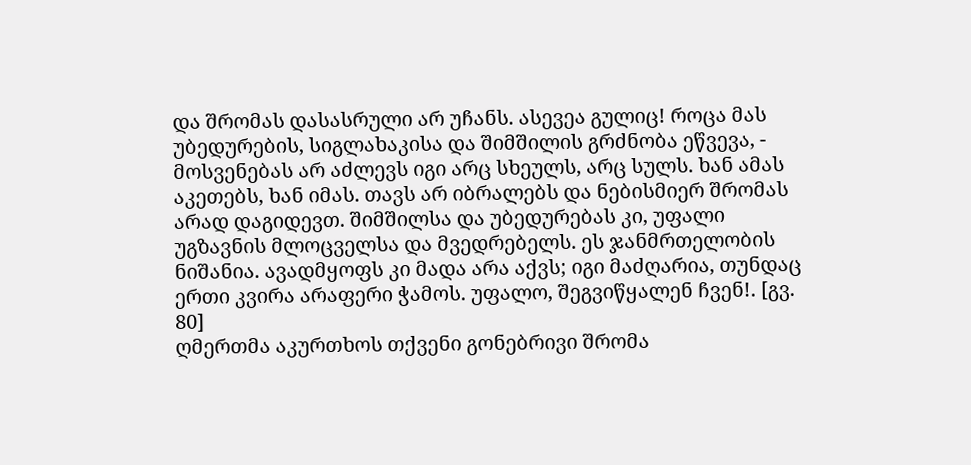და შრომას დასასრული არ უჩანს. ასევეა გულიც! როცა მას უბედურების, სიგლახაკისა და შიმშილის გრძნობა ეწვევა, - მოსვენებას არ აძლევს იგი არც სხეულს, არც სულს. ხან ამას აკეთებს, ხან იმას. თავს არ იბრალებს და ნებისმიერ შრომას არად დაგიდევთ. შიმშილსა და უბედურებას კი, უფალი უგზავნის მლოცველსა და მვედრებელს. ეს ჯანმრთელობის ნიშანია. ავადმყოფს კი მადა არა აქვს; იგი მაძღარია, თუნდაც ერთი კვირა არაფერი ჭამოს. უფალო, შეგვიწყალენ ჩვენ!. [გვ. 80]
ღმერთმა აკურთხოს თქვენი გონებრივი შრომა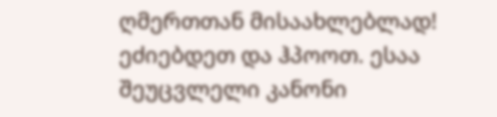ღმერთთან მისაახლებლად! ეძიებდეთ და ჰპოოთ. ესაა შეუცვლელი კანონი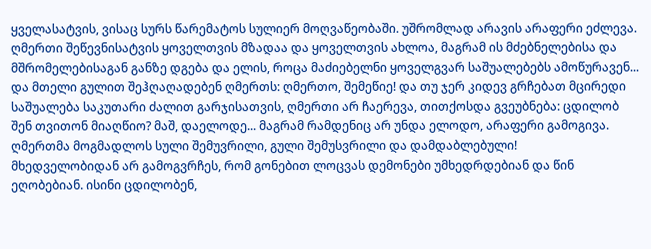ყველასატვის, ვისაც სურს წარემატოს სულიერ მოღვაწეობაში. უშრომლად არავის არაფერი ეძლევა. ღმერთი შეწევნისატვის ყოველთვის მზადაა და ყოველთვის ახლოა, მაგრამ ის მძებნელებისა და მშრომელებისაგან განზე დგება და ელის, როცა მაძიებელნი ყოველგვარ საშუალებებს ამოწურავენ... და მთელი გულით შეჰღაღადებენ ღმერთს: ღმერთო, შემეწიე! და თუ ჯერ კიდევ გრჩებათ მცირედი საშუალება საკუთარი ძალით გარჯისათვის, ღმერთი არ ჩაერევა, თითქოსდა გვეუბნება: ცდილობ შენ თვითონ მიაღწიო? მაშ, დაელოდე... მაგრამ რამდენიც არ უნდა ელოდო, არაფერი გამოგივა. ღმერთმა მოგმადლოს სული შემუვრილი, გული შემუსვრილი და დამდაბლებული!
მხედველობიდან არ გამოგვრჩეს, რომ გონებით ლოცვას დემონები უმხედრდებიან და წინ ეღობებიან. ისინი ცდილობენ,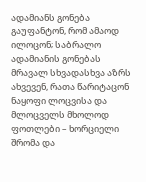ადამიანს გონება გაუფანტონ, რომ ამაოდ ილოცონ; საბრალო ადამიანის გონებას მრავალ სხვადასხვა აზრს ახვევენ, რათა წარიტაცონ ნაყოფი ლოცვისა და მლოცველს მხოლოდ ფოთლები – ხორციელი შრომა და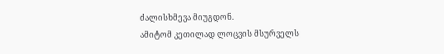ძალისხმევა მიუგდონ.
ამიტომ კეთილად ლოცვის მსურველს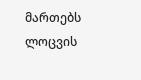მართებს ლოცვის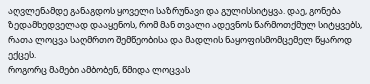აღვლენამდე განაგდოს ყოველი საზრუნავი და გულისსიტყვა. დაე, გონება ზედამხედველად დააყენოს, რომ მან თვალი ადევნოს წარმოთქმულ სიტყვებს, რათა ლოცვა საღმრთო შემწეობისა და მადლის ნაყოფისმომცემელ წყაროდ ექცეს.
როგორც მამები ამბობენ, წმიდა ლოცვას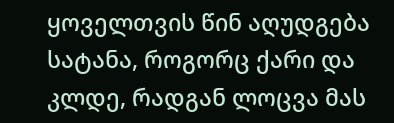ყოველთვის წინ აღუდგება სატანა, როგორც ქარი და კლდე, რადგან ლოცვა მას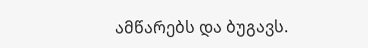ამწარებს და ბუგავს.